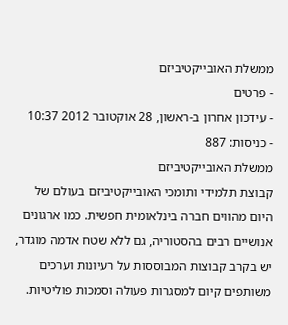ממשלת האובייקטיביזם
- פרטים
- עידכון אחרון ב-ראשון, 28 אוקטובר 2012 10:37
- כניסות: 887
ממשלת האובייקטיביזם
קבוצת תלמידי ותומכי האובייקטיביזם בעולם של היום מהווים חברה בינלאומית חפשית. כמו ארגונים אנושיים רבים בהסטוריה, גם ללא שטח אדמה מוגדר, יש בקרב קבוצות המבוססות על רעיונות וערכים משותפים קיום למסגרות פעולה וסמכות פוליטיות.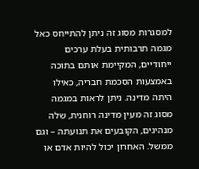למסגרות מסוג זה ניתן להתייחס כאל מגמה תרבותית בעלת ערכים ייחודיים, המקיימת אותם בתוכה באמצעות הסכמת חבריה, כאילו היתה מדינה. ניתן לראות במגמה מסוג זה מעין מדינה רוחנית, שלה מנהיגים, הקובעים את תנועתה – וגם ממשל. האחרון יכול להיות אדם או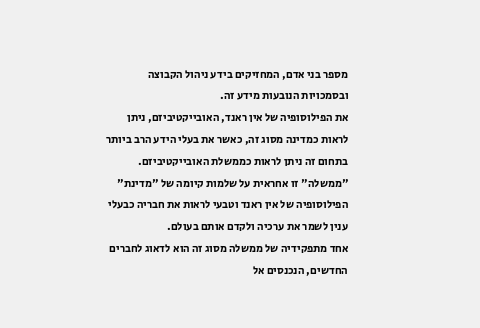מספר בני אדם, המחזיקים בידע ניהול הקבוצה ובסמכויות הנובעות מידע זה.
את הפילוסופיה של אין ראנד, האובייקטיביזם, ניתן לראות כמדינה מסוג זה, כאשר את בעלי הידע הרב ביותר בתחום זה ניתן לראות כממשלת האובייקטיביזם. "ממשלה" זו אחראית על שלמות קיומה של "מדינת" הפילוסופיה של אין ראנד וטבעי לראות את חבריה כבעלי ענין לשמר את ערכיה ולקדם אותם בעולם.
אחד מתפקידיה של ממשלה מסוג זה הוא לדאוג לחברים החדשים, הנכנסים אל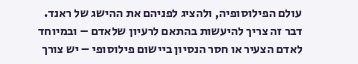עולם הפילוסופיה, ולהציג לפניהם את ההישג של ראנד. דבר זה צריך להיעשות בהתאם לרעיון שלאדם – ובמיוחד לאדם הצעיר או חסר הנסיון ביישום פילוסופי – יש צורך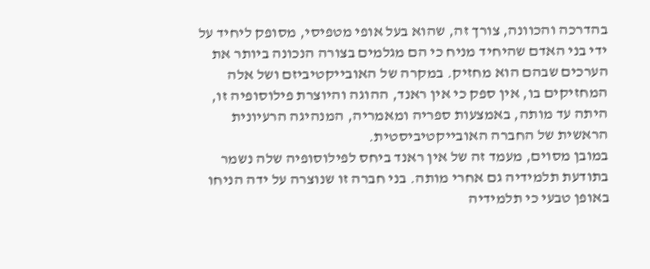בהדרכה והכוונה, צורך זה, שהוא בעל אופי מטפיסי, מסופק ליחיד על ידי בני האדם שהיחיד מניח כי הם מגלמים בצורה הנכונה ביותר את הערכים שבהם הוא מחזיק. במקרה של האובייקטיביזם ושל אלה המחזיקים בו, אין ספק כי אין ראנד, ההוגה והיוצרת פילוסופיה זו, היתה עד מותה, באמצעות ספריה ומאמריה, המנהיגה הרעיונית הראשית של החברה האובייקטיביסטית.
במובן מסוים, מעמד זה של אין ראנד ביחס לפילוסופיה שלה נשמר בתודעת תלמידיה גם אחרי מותה. בני חברה זו שנוצרה על ידה הניחו באופן טבעי כי תלמידיה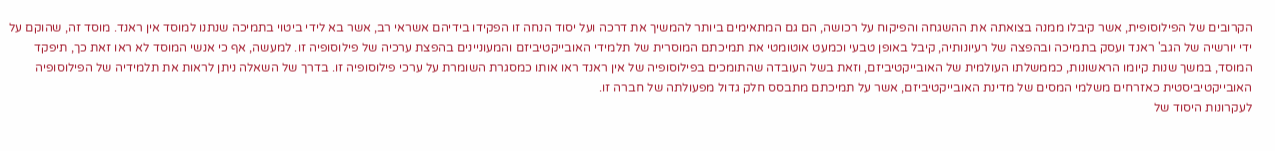הקרובים של הפילוסופית, אשר קיבלו ממנה בצואתה את ההשגחה והפיקוח על רכושה, הם גם המתאימים ביותר להמשיך את דרכה ועל יסוד הנחה זו הפקידו בידיהם אשראי רב, אשר בא לידי ביטוי בתמיכה שנתנו למוסד אין ראנד. מוסד זה, שהוקם על ידי יורשיה של הגב' ראנד ועסק בתמיכה ובהפצה של רעיונותיה, קיבל באופן טבעי וכמעט אוטומטי את תמיכתם המוסרית של תלמידי האובייקטיביזם והמעוניינים בהפצת ערכיה של פילוסופיה זו. למעשה, אף כי אנשי המוסד לא ראו זאת כך, תיפקד המוסד, במשך שנות קיומו הראשונות, כממשלתו העולמית של האובייקטיביזם, וזאת בשל העובדה שהתומכים בפילוסופיה של אין ראנד ראו אותו כמסגרת השומרת על ערכי פילוסופיה זו. בדרך של השאלה ניתן לראות את תלמידיה של הפילוסופיה האובייקטיביסטית כאזרחים משלמי המסים של מדינת האובייקטיביזם, אשר על תמיכתם מתבסס חלק גדול מפעולתה של חברה זו.
לעקרונות היסוד של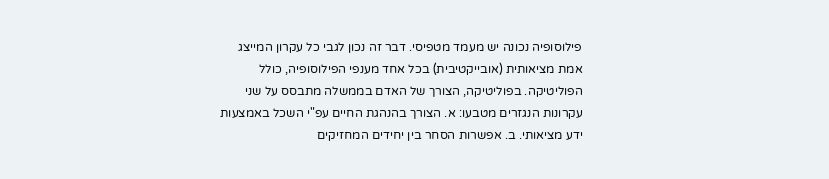פילוסופיה נכונה יש מעמד מטפיסי. דבר זה נכון לגבי כל עקרון המייצג אמת מציאותית (אובייקטיבית) בכל אחד מענפי הפילוסופיה, כולל הפוליטיקה. בפוליטיקה, הצורך של האדם בממשלה מתבסס על שני עקרונות הנגזרים מטבעו: א. הצורך בהנהגת החיים עפ"י השכל באמצעות ידע מציאותי. ב. אפשרות הסחר בין יחידים המחזיקים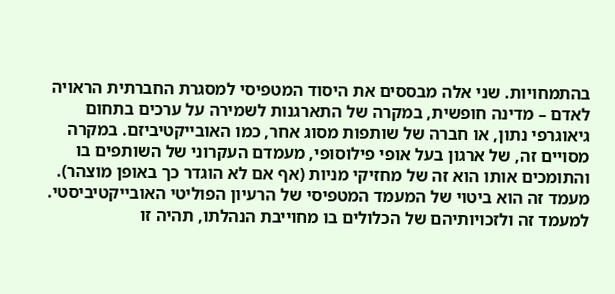בהתמחויות. שני אלה מבססים את היסוד המטפיסי למסגרת החברתית הראויה לאדם – מדינה חופשית, במקרה של התארגנות לשמירה על ערכים בתחום גיאוגרפי נתון, או חברה של שותפות מסוג אחר, כמו האובייקטיביזם. במקרה מסויים זה, של ארגון בעל אופי פילוסופי, מעמדם העקרוני של השותפים בו והתומכים אותו הוא זה של מחזיקי מניות (אף אם לא הוגדר כך באופן מוצהר). מעמד זה הוא ביטוי של המעמד המטפיסי של הרעיון הפוליטי האובייקטיביסטי. למעמד זה ולזכויותיהם של הכלולים בו מחוייבת הנהלתו, תהיה זו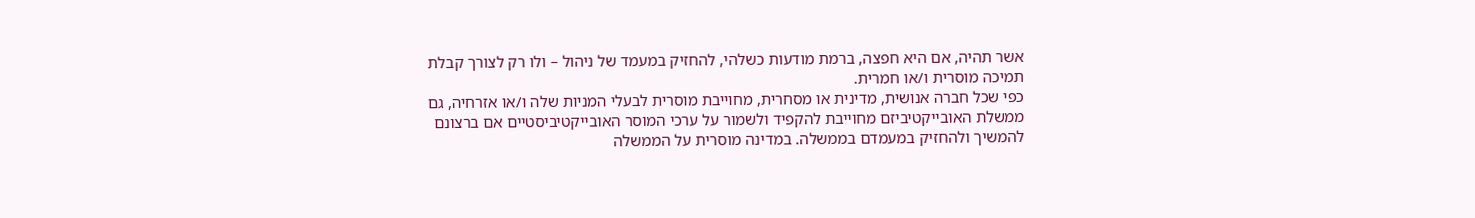אשר תהיה, אם היא חפצה, ברמת מודעות כשלהי, להחזיק במעמד של ניהול – ולו רק לצורך קבלת תמיכה מוסרית ו/או חמרית.
כפי שכל חברה אנושית, מדינית או מסחרית, מחוייבת מוסרית לבעלי המניות שלה ו/או אזרחיה, גם ממשלת האובייקטיביזם מחוייבת להקפיד ולשמור על ערכי המוסר האובייקטיביסטיים אם ברצונם להמשיך ולהחזיק במעמדם בממשלה. במדינה מוסרית על הממשלה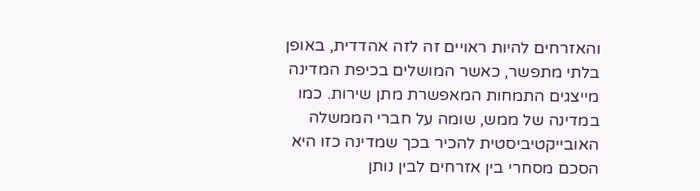והאזרחים להיות ראויים זה לזה אהדדית, באופן בלתי מתפשר, כאשר המושלים בכיפת המדינה מייצגים התמחות המאפשרת מתן שירות. כמו במדינה של ממש, שומה על חברי הממשלה האובייקטיביסטית להכיר בכך שמדינה כזו היא הסכם מסחרי בין אזרחים לבין נותן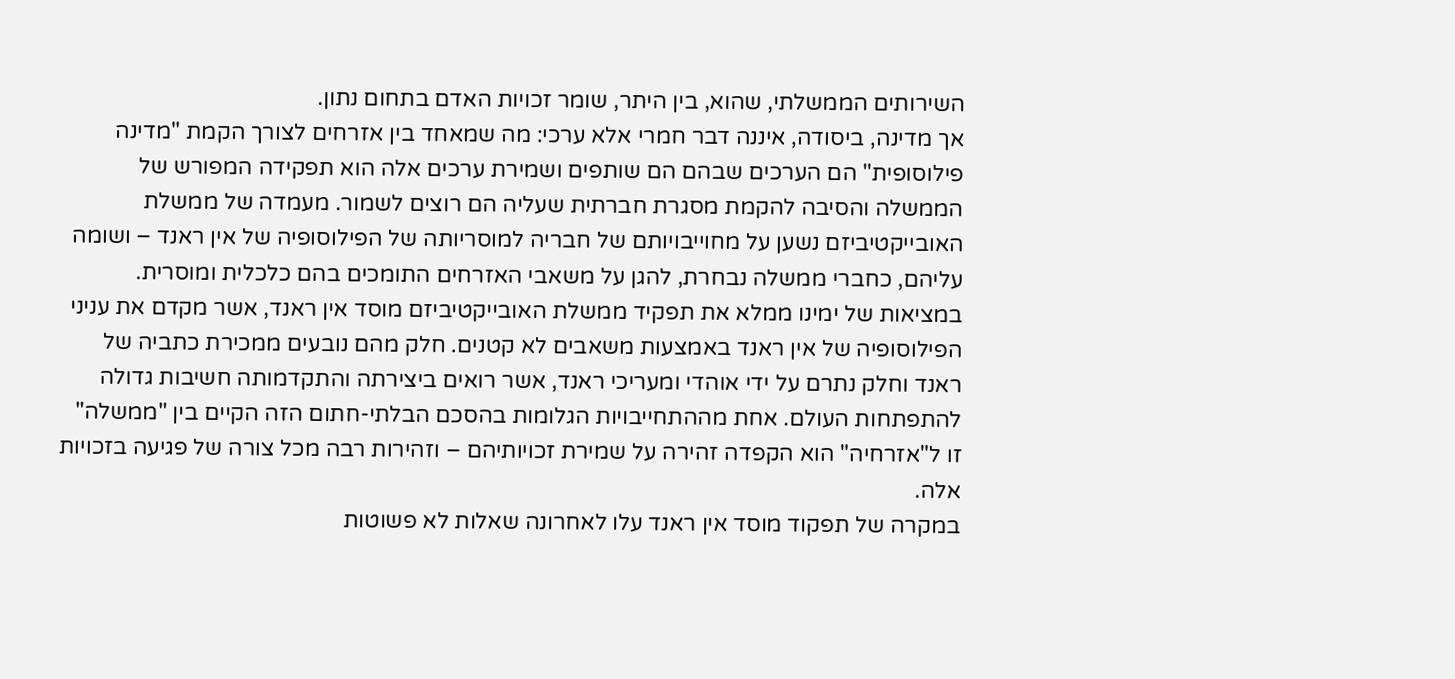השירותים הממשלתי, שהוא, בין היתר, שומר זכויות האדם בתחום נתון.
אך מדינה, ביסודה, איננה דבר חמרי אלא ערכי: מה שמאחד בין אזרחים לצורך הקמת "מדינה פילוסופית" הם הערכים שבהם הם שותפים ושמירת ערכים אלה הוא תפקידה המפורש של הממשלה והסיבה להקמת מסגרת חברתית שעליה הם רוצים לשמור. מעמדה של ממשלת האובייקטיביזם נשען על מחוייבויותם של חבריה למוסריותה של הפילוסופיה של אין ראנד – ושומה עליהם, כחברי ממשלה נבחרת, להגן על משאבי האזרחים התומכים בהם כלכלית ומוסרית.
במציאות של ימינו ממלא את תפקיד ממשלת האובייקטיביזם מוסד אין ראנד, אשר מקדם את עניני הפילוסופיה של אין ראנד באמצעות משאבים לא קטנים. חלק מהם נובעים ממכירת כתביה של ראנד וחלק נתרם על ידי אוהדי ומעריכי ראנד, אשר רואים ביצירתה והתקדמותה חשיבות גדולה להתפתחות העולם. אחת מההתחייבויות הגלומות בהסכם הבלתי-חתום הזה הקיים בין "ממשלה" זו ל"אזרחיה" הוא הקפדה זהירה על שמירת זכויותיהם – וזהירות רבה מכל צורה של פגיעה בזכויות אלה.
במקרה של תפקוד מוסד אין ראנד עלו לאחרונה שאלות לא פשוטות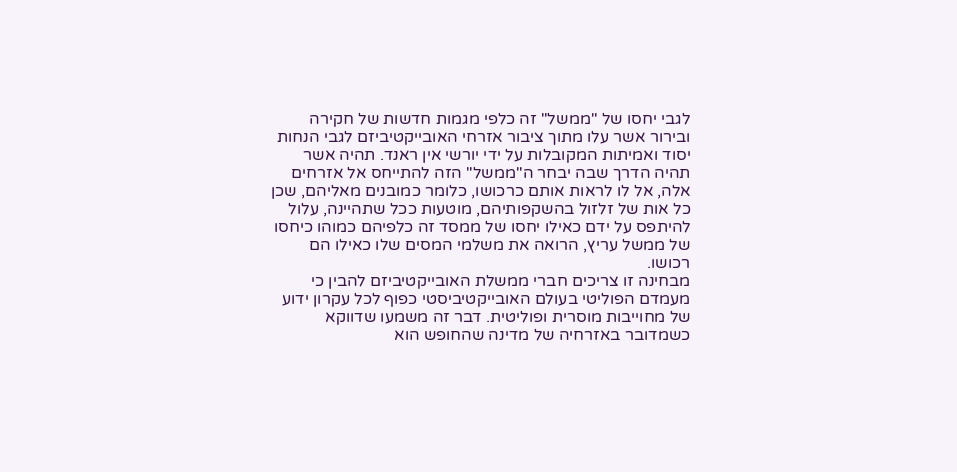לגבי יחסו של "ממשל" זה כלפי מגמות חדשות של חקירה ובירור אשר עלו מתוך ציבור אזרחי האובייקטיביזם לגבי הנחות יסוד ואמיתות המקובלות על ידי יורשי אין ראנד. תהיה אשר תהיה הדרך שבה יבחר ה"ממשל" הזה להתייחס אל אזרחים אלה, אל לו לראות אותם כרכושו, כלומר כמובנים מאליהם, שכן כל אות של זלזול בהשקפותיהם, מוטעות ככל שתהיינה, עלול להיתפס על ידם כאילו יחסו של ממסד זה כלפיהם כמוהו כיחסו של ממשל עריץ, הרואה את משלמי המסים שלו כאילו הם רכושו.
מבחינה זו צריכים חברי ממשלת האובייקטיביזם להבין כי מעמדם הפוליטי בעולם האובייקטיביסטי כפוף לכל עקרון ידוע של מחוייבות מוסרית ופוליטית. דבר זה משמעו שדווקא כשמדובר באזרחיה של מדינה שהחופש הוא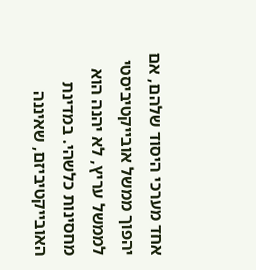אחד מערכי היסוד שלהם, אם יהפוך ממשל אובייקטיביסטי לממשל עריץ, לא יהנה הוא מחסינות כלשהי. במדינת האובייקטיביזם, שאיננה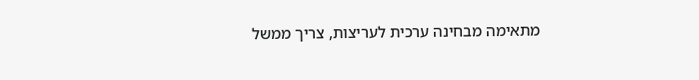מתאימה מבחינה ערכית לעריצות, צריך ממשל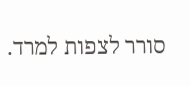סורר לצפות למרד.